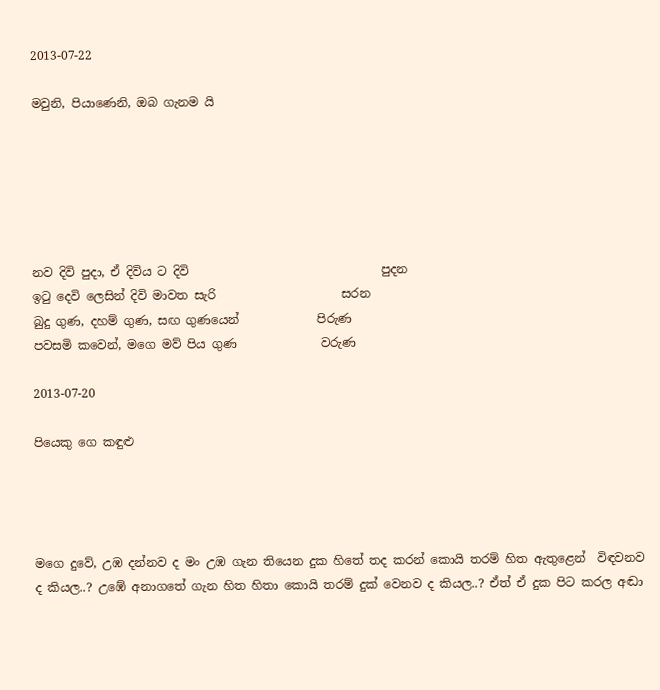2013-07-22

මවුනි, පියාණෙනි, ඔබ ගැනම යි






නව දිවි පුදා, ඒ දිවිය ට දිවි                                පුදන
ඉටු දෙවි ලෙසින් දිවි මාවත සැරි                     සරන
බුදු ගුණ, දහම් ගුණ, සඟ ගුණයෙන්             පිරුණ
පවසමි කවෙන්, මගෙ මව් පිය ගුණ              වරුණ

2013-07-20

පියෙකු ගෙ කඳුළු




මගෙ දුවේ, උඹ දන්නව ද මං උඹ ගැන තියෙන දුක හිතේ තද කරන් කොයි තරම් හිත ඇතුළෙන්  විඳවනව ද කියල..? උඹේ අනාගතේ ගැන හිත හිතා කොයි තරම් දුක් වෙනව ද කියල..? ඒත් ඒ දුක පිට කරල අඬා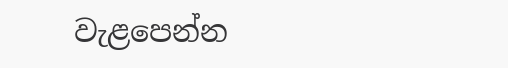වැළපෙන්න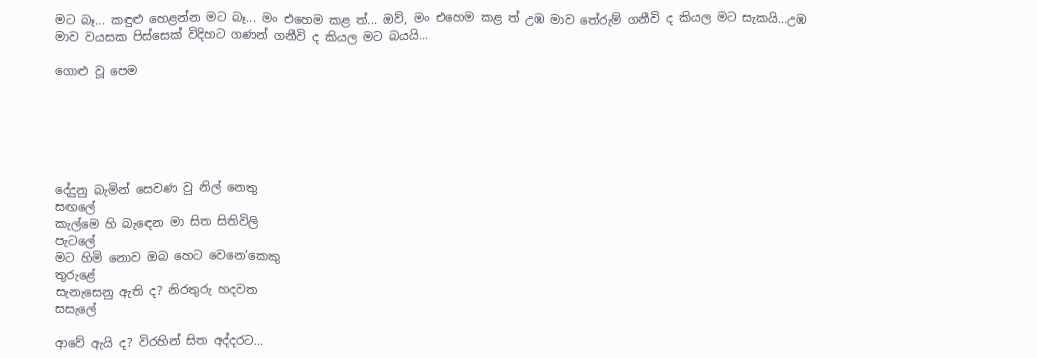මට බෑ... කඳුළු හෙළන්න මට බෑ... මං එහෙම කළ ත්... ඔව්, මං එහෙම කළ ත් උඹ මාව තේරුම් ගනීවි ද කියල මට සැකයි...උඹ මාව වයසක පිස්සෙක් විදිහට ගණන් ගනීවි ද කියල මට බයයි...

ගොළු වූ පෙම






දේදුනු බැමින් සෙවණ වු නිල් නෙතු
සඟලේ
කැල්මෙ හි බැඳෙන මා සිත සිතිවිලි
පැටලේ
මට හිමි නොව ඔබ හෙට වෙනෙ‘කෙකු
තුරුළේ
සැනැසෙනු ඇති ද? නිරතුරු හදවත
සසැලේ

ආවේ ඇයි ද? විරහින් සිත අද්දරට...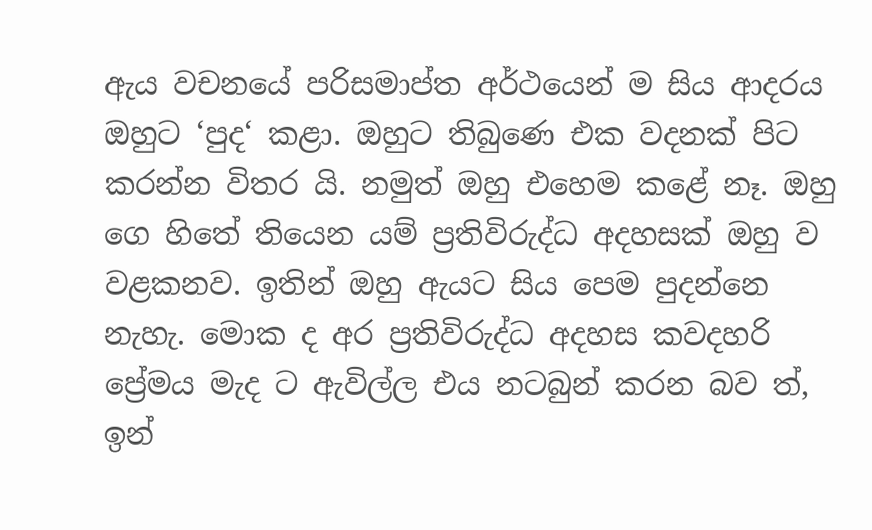ඇය වචනයේ පරිසමාප්ත අර්ථයෙන් ම සිය ආදරය ඔහුට ‘පුද‘ කළා. ඔහුට තිබුණෙ එක වදනක් පිට කරන්න විතර යි. නමුත් ඔහු එහෙම කළේ නෑ. ඔහු ගෙ හිතේ තියෙන යම් ප්‍රතිවිරුද්ධ අදහසක් ඔහු ව වළකනව. ඉතින් ඔහු ඇයට සිය පෙම පුදන්නෙ නැහැ. මොක ද අර ප්‍රතිවිරුද්ධ අදහස කවදහරි ප්‍රේමය මැද ට ඇවිල්ල එය නටබුන් කරන බව ත්, ඉන්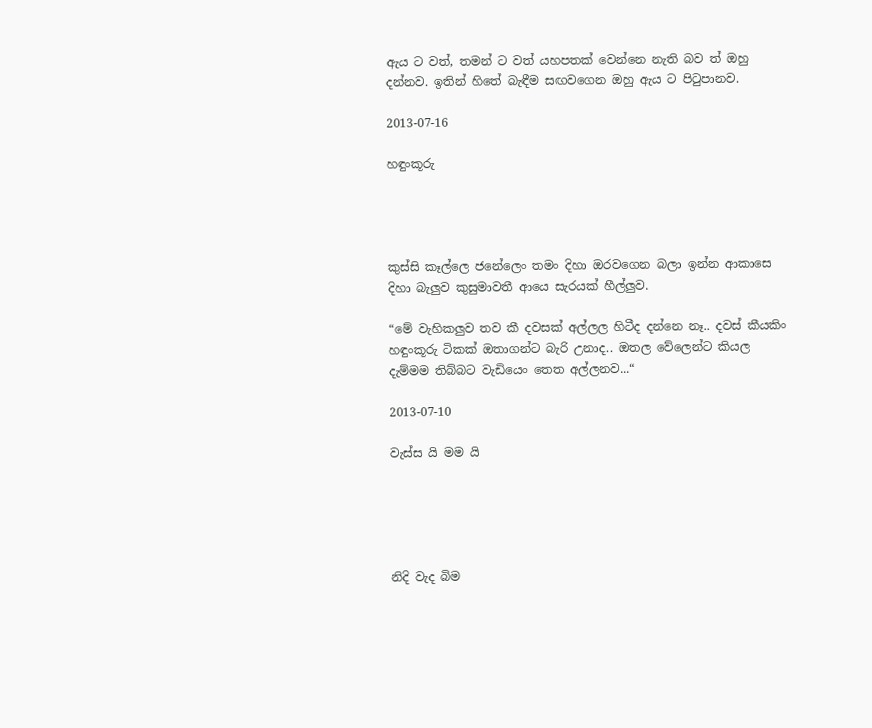ඇය ට වත්, තමන් ට වත් යහපතක් වෙන්නෙ නැති බව ත් ඔහු දන්නව. ඉතින් හිතේ බැඳීම සඟවගෙන ඔහු ඇය ට පිටුපානව.

2013-07-16

හඳුංකූරු




කුස්සි කෑල්ලෙ ජනේලෙං තමං දිහා ඔරවගෙන බලා ඉන්න ආකාසෙ දිහා බැලුව කුසුමාවතී ආයෙ සැරයක් හීල්ලුව.

“මේ වැහිකලුව තව කී දවසක් අල්ලල හිටීද දන්නෙ නෑ.. දවස් කීයකිං හඳුංකූරු ටිකක් ඔතාගන්ට බැරි උනාද.. ඔතල වේලෙන්ට කියල දැම්මම තිබ්බට වැඩියෙං තෙත අල්ලනව...“

2013-07-10

වැස්ස යි මම යි





නිදි වැද බිම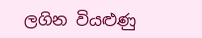ලගින වියළුණු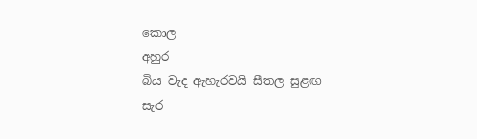කොල
අහුර
බිය වැද ඇහැරවයි සීතල සුළඟ
සැර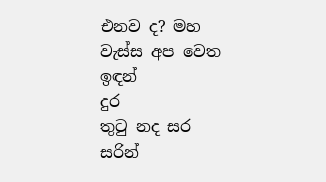එනව ද? මහ වැස්ස අප වෙත ඉඳන්
දුර
තුටු නද සර සරින්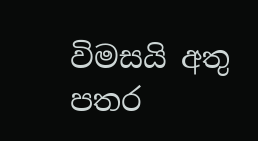විමසයි අතු
පතර